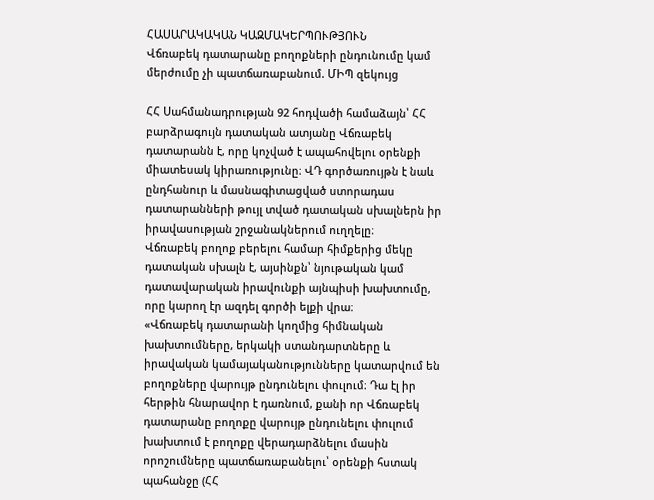ՀԱՍԱՐԱԿԱԿԱՆ ԿԱԶՄԱԿԵՐՊՈՒԹՅՈՒՆ
Վճռաբեկ դատարանը բողոքների ընդունումը կամ մերժումը չի պատճառաբանում. ՄԻՊ զեկույց

ՀՀ Սահմանադրության 92 հոդվածի համաձայն՝ ՀՀ բարձրագույն դատական ատյանը Վճռաբեկ դատարանն է, որը կոչված է ապահովելու օրենքի միատեսակ կիրառությունը։ ՎԴ գործառույթն է նաև ընդհանուր և մասնագիտացված ստորադաս դատարանների թույլ տված դատական սխալներն իր իրավասության շրջանակներում ուղղելը։
Վճռաբեկ բողոք բերելու համար հիմքերից մեկը դատական սխալն է, այսինքն՝ նյութական կամ դատավարական իրավունքի այնպիսի խախտումը, որը կարող էր ազդել գործի ելքի վրա։
«Վճռաբեկ դատարանի կողմից հիմնական խախտումները, երկակի ստանդարտները և իրավական կամայականությունները կատարվում են բողոքները վարույթ ընդունելու փուլում։ Դա էլ իր հերթին հնարավոր է դառնում, քանի որ Վճռաբեկ դատարանը բողոքը վարույթ ընդունելու փուլում խախտում է բողոքը վերադարձնելու մասին որոշումները պատճառաբանելու՝ օրենքի հստակ պահանջը (ՀՀ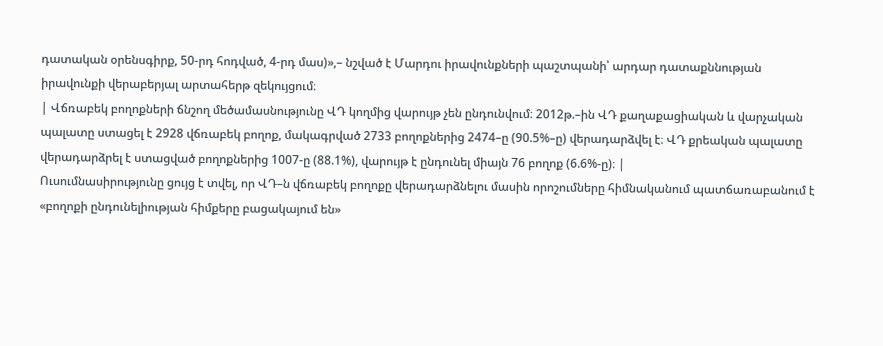դատական օրենսգիրք, 50-րդ հոդված, 4-րդ մաս)»,– նշված է Մարդու իրավունքների պաշտպանի՝ արդար դատաքննության իրավունքի վերաբերյալ արտահերթ զեկույցում։
| Վճռաբեկ բողոքների ճնշող մեծամասնությունը ՎԴ կողմից վարույթ չեն ընդունվում։ 2012թ.–ին ՎԴ քաղաքացիական և վարչական պալատը ստացել է 2928 վճռաբեկ բողոք, մակագրված 2733 բողոքներից 2474–ը (90.5%–ը) վերադարձվել է։ ՎԴ քրեական պալատը վերադարձրել է ստացված բողոքներից 1007-ը (88.1%), վարույթ է ընդունել միայն 76 բողոք (6.6%-ը)։ |
Ուսումնասիրությունը ցույց է տվել, որ ՎԴ–ն վճռաբեկ բողոքը վերադարձնելու մասին որոշումները հիմնականում պատճառաբանում է «բողոքի ընդունելիության հիմքերը բացակայում են»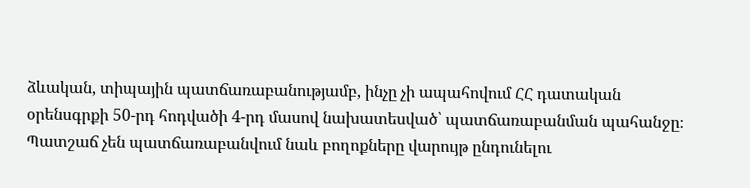ձևական, տիպային պատճառաբանությամբ, ինչը չի ապահովում ՀՀ դատական օրենսգրքի 50-րդ հոդվածի 4-րդ մասով նախատեսված՝ պատճառաբանման պահանջը։
Պատշաճ չեն պատճառաբանվում նաև բողոքները վարույթ ընդունելու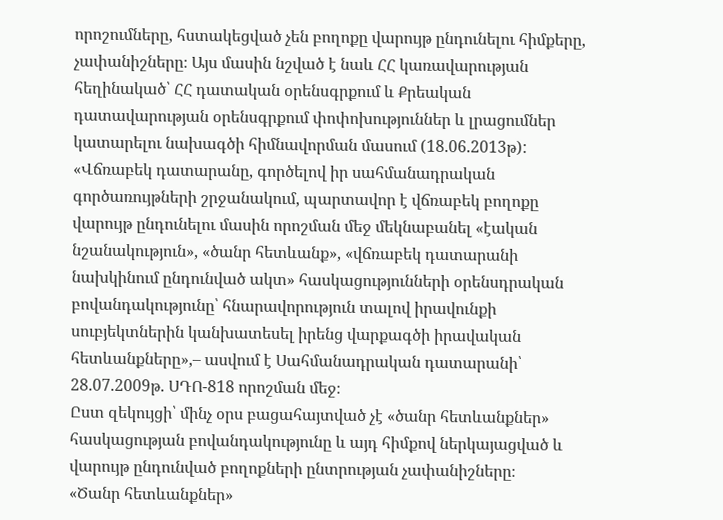որոշումները, հստակեցված չեն բողոքը վարույթ ընդունելու հիմքերը, չափանիշները։ Այս մասին նշված է նաև ՀՀ կառավարության հեղինակած՝ ՀՀ դատական օրենսգրքում և Քրեական դատավարության օրենսգրքում փոփոխություններ և լրացումներ կատարելու նախագծի հիմնավորման մասում (18.06.2013թ):
«Վճռաբեկ դատարանը, գործելով իր սահմանադրական գործառույթների շրջանակում, պարտավոր է վճռաբեկ բողոքը վարույթ ընդունելու մասին որոշման մեջ մեկնաբանել «էական նշանակություն», «ծանր հետևանք», «վճռաբեկ դատարանի նախկինում ընդունված ակտ» հասկացությունների օրենսդրական բովանդակությունը՝ հնարավորություն տալով իրավունքի սուբյեկտներին կանխատեսել իրենց վարքագծի իրավական հետևանքները»,– ասվում է Սահմանադրական դատարանի՝ 28.07.2009թ. ՍԴՈ-818 որոշման մեջ։
Ըստ զեկույցի՝ մինչ օրս բացահայտված չէ «ծանր հետևանքներ» հասկացության բովանդակությունը և այդ հիմքով ներկայացված և վարույթ ընդունված բողոքների ընտրության չափանիշները։
«Ծանր հետևանքներ»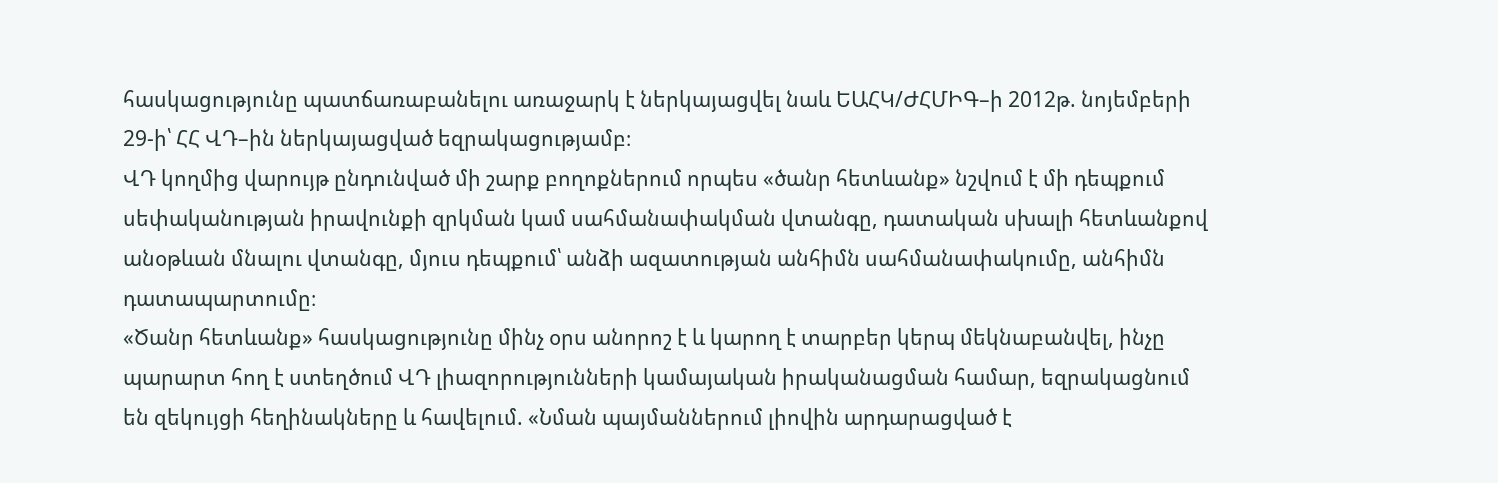հասկացությունը պատճառաբանելու առաջարկ է ներկայացվել նաև ԵԱՀԿ/ԺՀՄԻԳ–ի 2012թ. նոյեմբերի 29-ի՝ ՀՀ ՎԴ–ին ներկայացված եզրակացությամբ։
ՎԴ կողմից վարույթ ընդունված մի շարք բողոքներում որպես «ծանր հետևանք» նշվում է մի դեպքում սեփականության իրավունքի զրկման կամ սահմանափակման վտանգը, դատական սխալի հետևանքով անօթևան մնալու վտանգը, մյուս դեպքում՝ անձի ազատության անհիմն սահմանափակումը, անհիմն դատապարտումը։
«Ծանր հետևանք» հասկացությունը մինչ օրս անորոշ է և կարող է տարբեր կերպ մեկնաբանվել, ինչը պարարտ հող է ստեղծում ՎԴ լիազորությունների կամայական իրականացման համար, եզրակացնում են զեկույցի հեղինակները և հավելում. «Նման պայմաններում լիովին արդարացված է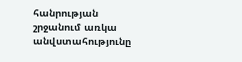հանրության շրջանում առկա անվստահությունը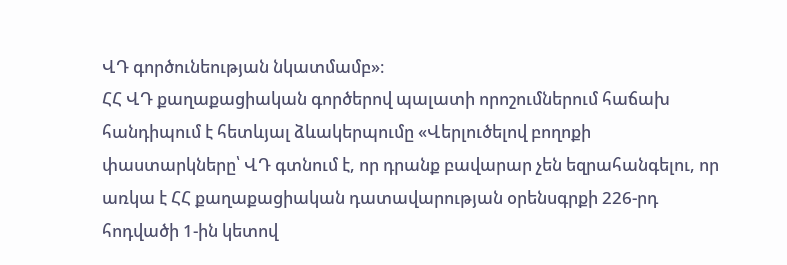ՎԴ գործունեության նկատմամբ»։
ՀՀ ՎԴ քաղաքացիական գործերով պալատի որոշումներում հաճախ հանդիպում է հետևյալ ձևակերպումը «Վերլուծելով բողոքի փաստարկները՝ ՎԴ գտնում է, որ դրանք բավարար չեն եզրահանգելու, որ առկա է ՀՀ քաղաքացիական դատավարության օրենսգրքի 226-րդ հոդվածի 1-ին կետով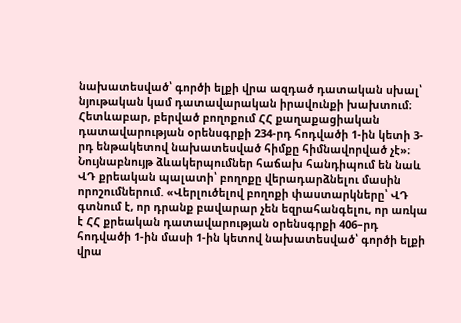նախատեսված՝ գործի ելքի վրա ազդած դատական սխալ՝ նյութական կամ դատավարական իրավունքի խախտում։ Հետևաբար, բերված բողոքում ՀՀ քաղաքացիական դատավարության օրենսգրքի 234-րդ հոդվածի 1-ին կետի 3-րդ ենթակետով նախատեսված հիմքը հիմնավորված չէ»։
Նույնաբնույթ ձևակերպումներ հաճախ հանդիպում են նաև ՎԴ քրեական պալատի՝ բողոքը վերադարձնելու մասին որոշումներում. «Վերլուծելով բողոքի փաստարկները՝ ՎԴ գտնում է, որ դրանք բավարար չեն եզրահանգելու, որ առկա է ՀՀ քրեական դատավարության օրենսգրքի 406–րդ հոդվածի 1-ին մասի 1-ին կետով նախատեսված՝ գործի ելքի վրա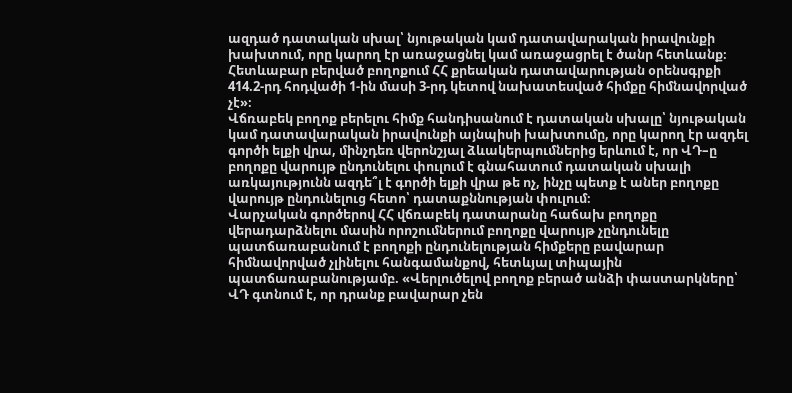ազդած դատական սխալ՝ նյութական կամ դատավարական իրավունքի խախտում, որը կարող էր առաջացնել կամ առաջացրել է ծանր հետևանք։ Հետևաբար բերված բողոքում ՀՀ քրեական դատավարության օրենսգրքի 414.2-րդ հոդվածի 1-ին մասի 3-րդ կետով նախատեսված հիմքը հիմնավորված չէ»։
Վճռաբեկ բողոք բերելու հիմք հանդիսանում է դատական սխալը՝ նյութական կամ դատավարական իրավունքի այնպիսի խախտումը, որը կարող էր ազդել գործի ելքի վրա, մինչդեռ վերոնշյալ ձևակերպումներից երևում է, որ ՎԴ–ը բողոքը վարույթ ընդունելու փուլում է գնահատում դատական սխալի առկայությունն ազդե՞լ է գործի ելքի վրա թե ոչ, ինչը պետք է աներ բողոքը վարույթ ընդունելուց հետո՝ դատաքննության փուլում։
Վարչական գործերով ՀՀ վճռաբեկ դատարանը հաճախ բողոքը վերադարձնելու մասին որոշումներում բողոքը վարույթ չընդունելը պատճառաբանում է բողոքի ընդունելության հիմքերը բավարար հիմնավորված չլինելու հանգամանքով, հետևյալ տիպային պատճառաբանությամբ. «Վերլուծելով բողոք բերած անձի փաստարկները՝ ՎԴ գտնում է, որ դրանք բավարար չեն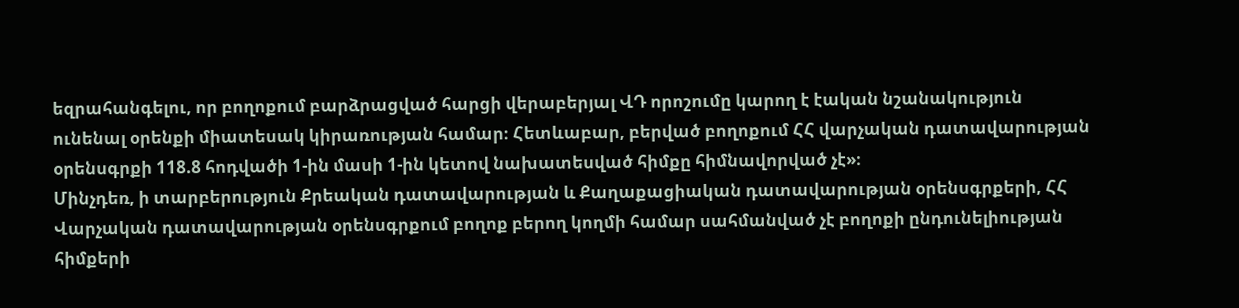եզրահանգելու, որ բողոքում բարձրացված հարցի վերաբերյալ ՎԴ որոշումը կարող է էական նշանակություն ունենալ օրենքի միատեսակ կիրառության համար։ Հետևաբար, բերված բողոքում ՀՀ վարչական դատավարության օրենսգրքի 118.8 հոդվածի 1-ին մասի 1-ին կետով նախատեսված հիմքը հիմնավորված չէ»։
Մինչդեռ, ի տարբերություն Քրեական դատավարության և Քաղաքացիական դատավարության օրենսգրքերի, ՀՀ Վարչական դատավարության օրենսգրքում բողոք բերող կողմի համար սահմանված չէ բողոքի ընդունելիության հիմքերի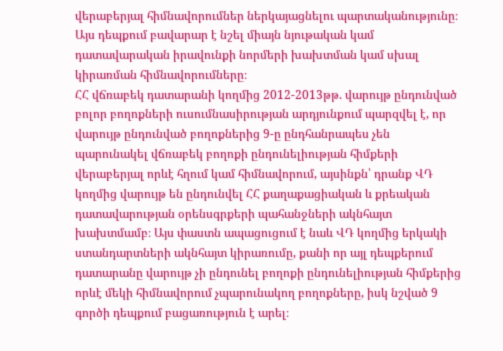վերաբերյալ հիմնավորումներ ներկայացնելու պարտականությունը։ Այս դեպքում բավարար է նշել միայն նյութական կամ դատավարական իրավունքի նորմերի խախտման կամ սխալ կիրառման հիմնավորումները։
ՀՀ վճռաբեկ դատարանի կողմից 2012-2013թթ. վարույթ ընդունված բոլոր բողոքների ուսումնասիրության արդյունքում պարզվել է, որ վարույթ ընդունված բողոքներից 9-ը ընդհանրապես չեն պարունակել վճռաբեկ բողոքի ընդունելիության հիմքերի վերաբերյալ որևէ հղում կամ հիմնավորում, այսինքն՝ դրանք ՎԴ կողմից վարույթ են ընդունվել ՀՀ քաղաքացիական և քրեական դատավարության օրենսգրքերի պահանջների ակնհայտ խախտմամբ։ Այս փաստն ապացուցում է նաև ՎԴ կողմից երկակի ստանդարտների ակնհայտ կիրառումը, քանի որ այլ դեպքերում դատարանը վարույթ չի ընդունել բողոքի ընդունելիության հիմքերից որևէ մեկի հիմնավորում չպարունակող բողոքները, իսկ նշված 9 գործի դեպքում բացառություն է արել։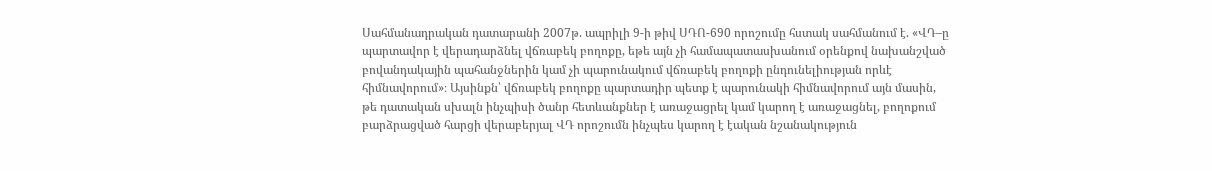Սահմանադրական դատարանի 2007թ. ապրիլի 9-ի թիվ ՍԴՈ-690 որոշումը հստակ սահմանում է. «ՎԴ–ը պարտավոր է վերադարձնել վճռաբեկ բողոքը, եթե այն չի համապատասխանում օրենքով նախանշված բովանդակային պահանջներին կամ չի պարունակում վճռաբեկ բողոքի ընդունելիության որևէ հիմնավորում»։ Այսինքն՝ վճռաբեկ բողոքը պարտադիր պետք է պարունակի հիմնավորում այն մասին, թե դատական սխալն ինչպիսի ծանր հետևանքներ է առաջացրել կամ կարող է առաջացնել, բողոքում բարձրացված հարցի վերաբերյալ ՎԴ որոշումն ինչպես կարող է էական նշանակություն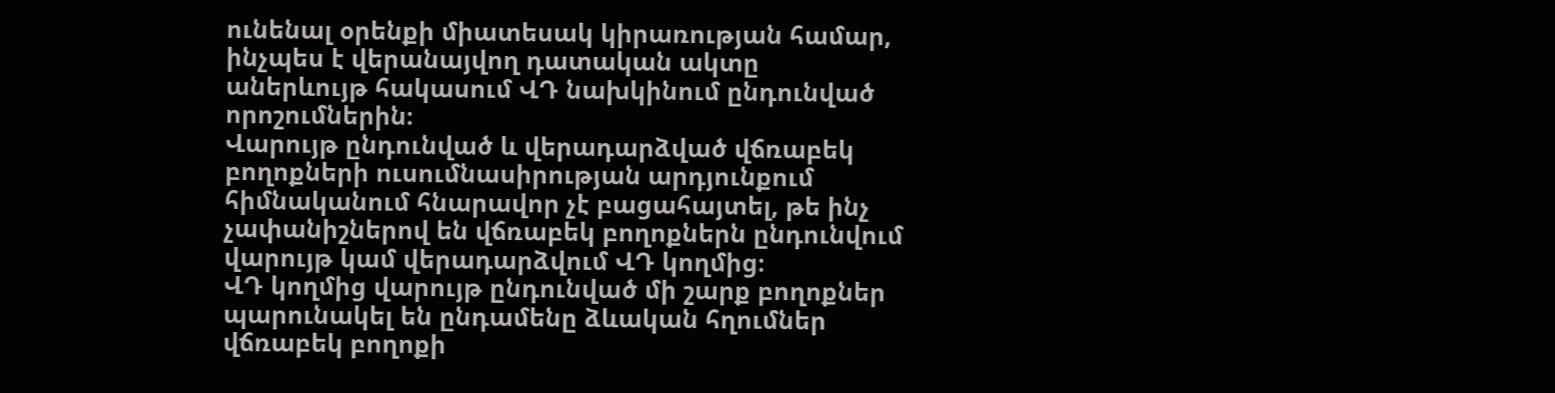ունենալ օրենքի միատեսակ կիրառության համար, ինչպես է վերանայվող դատական ակտը աներևույթ հակասում ՎԴ նախկինում ընդունված որոշումներին։
Վարույթ ընդունված և վերադարձված վճռաբեկ բողոքների ուսումնասիրության արդյունքում հիմնականում հնարավոր չէ բացահայտել, թե ինչ չափանիշներով են վճռաբեկ բողոքներն ընդունվում վարույթ կամ վերադարձվում ՎԴ կողմից։
ՎԴ կողմից վարույթ ընդունված մի շարք բողոքներ պարունակել են ընդամենը ձևական հղումներ վճռաբեկ բողոքի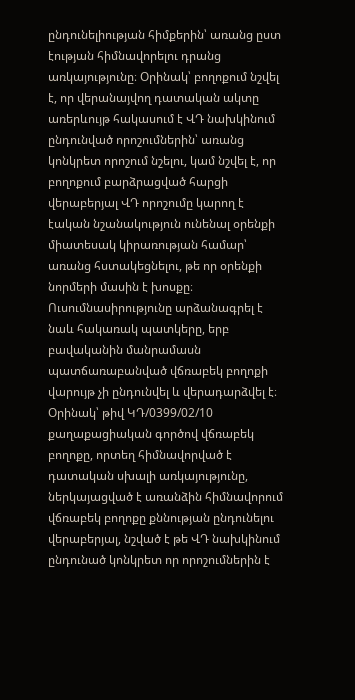ընդունելիության հիմքերին՝ առանց ըստ էության հիմնավորելու դրանց առկայությունը։ Օրինակ՝ բողոքում նշվել է, որ վերանայվող դատական ակտը առերևույթ հակասում է ՎԴ նախկինում ընդունված որոշումներին՝ առանց կոնկրետ որոշում նշելու, կամ նշվել է, որ բողոքում բարձրացված հարցի վերաբերյալ ՎԴ որոշումը կարող է էական նշանակություն ունենալ օրենքի միատեսակ կիրառության համար՝ առանց հստակեցնելու, թե որ օրենքի նորմերի մասին է խոսքը։
Ուսումնասիրությունը արձանագրել է նաև հակառակ պատկերը, երբ բավականին մանրամասն պատճառաբանված վճռաբեկ բողոքի վարույթ չի ընդունվել և վերադարձվել է։ Օրինակ՝ թիվ ԿԴ/0399/02/10 քաղաքացիական գործով վճռաբեկ բողոքը, որտեղ հիմնավորված է դատական սխալի առկայությունը, ներկայացված է առանձին հիմնավորում վճռաբեկ բողոքը քննության ընդունելու վերաբերյալ, նշված է թե ՎԴ նախկինում ընդունած կոնկրետ որ որոշումներին է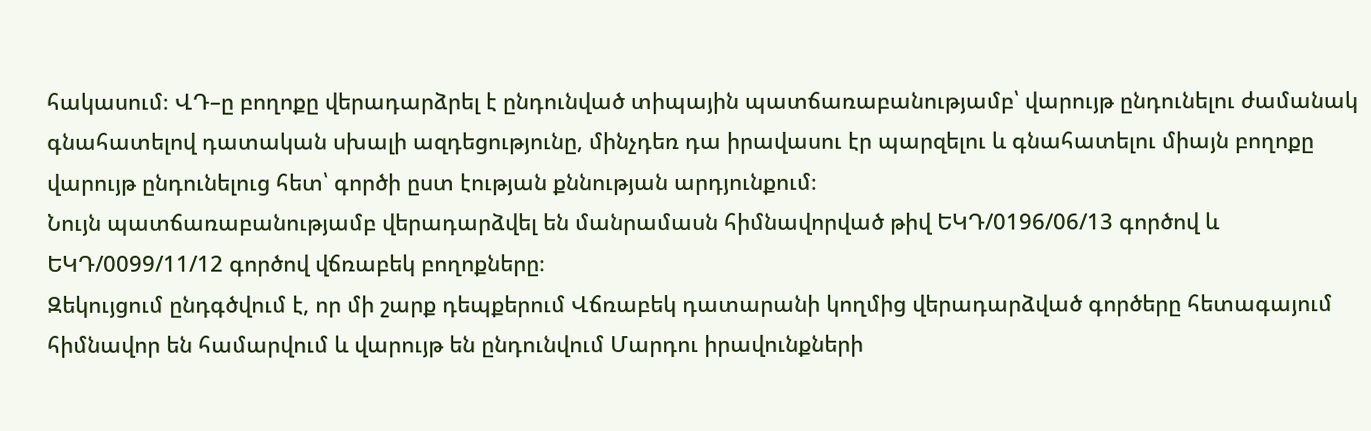հակասում։ ՎԴ–ը բողոքը վերադարձրել է ընդունված տիպային պատճառաբանությամբ՝ վարույթ ընդունելու ժամանակ գնահատելով դատական սխալի ազդեցությունը, մինչդեռ դա իրավասու էր պարզելու և գնահատելու միայն բողոքը վարույթ ընդունելուց հետ՝ գործի ըստ էության քննության արդյունքում։
Նույն պատճառաբանությամբ վերադարձվել են մանրամասն հիմնավորված թիվ ԵԿԴ/0196/06/13 գործով և ԵԿԴ/0099/11/12 գործով վճռաբեկ բողոքները։
Զեկույցում ընդգծվում է, որ մի շարք դեպքերում Վճռաբեկ դատարանի կողմից վերադարձված գործերը հետագայում հիմնավոր են համարվում և վարույթ են ընդունվում Մարդու իրավունքների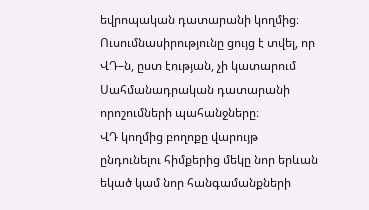եվրոպական դատարանի կողմից։
Ուսումնասիրությունը ցույց է տվել, որ ՎԴ–ն, ըստ էության, չի կատարում Սահմանադրական դատարանի որոշումների պահանջները։
ՎԴ կողմից բողոքը վարույթ ընդունելու հիմքերից մեկը նոր երևան եկած կամ նոր հանգամանքների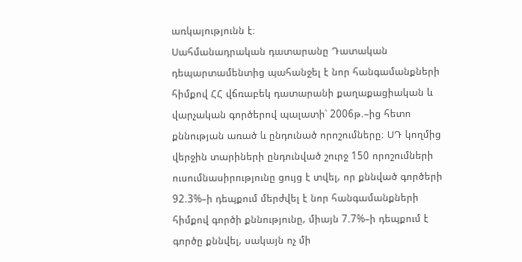առկայությունն է։
Սահմանադրական դատարանը Դատական դեպարտամենտից պահանջել է նոր հանգամանքների հիմքով ՀՀ վճռաբեկ դատարանի քաղաքացիական և վարչական գործերով պալատի՝ 2006թ.–ից հետո քննության առած և ընդունած որոշումները։ ՍԴ կողմից վերջին տարիների ընդունված շուրջ 150 որոշումների ուսումնասիրությունը ցույց է տվել, որ քննված գործերի 92.3%–ի դեպքում մերժվել է նոր հանգամանքների հիմքով գործի քննությունը, միայն 7.7%–ի դեպքում է գործը քննվել, սակայն ոչ մի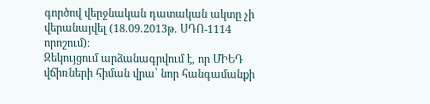գործով վերջնական դատական ակտը չի վերանայվել (18.09.2013թ. ՍԴՈ-1114 որոշում)։
Զեկույցում արձանագրվում է, որ ՄԻԵԴ վճիռների հիման վրա՝ նոր հանգամանքի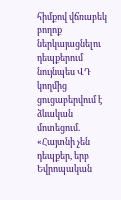հիմքով վճռաբեկ բողոք ներկայացնելու դեպքերում նույնպես ՎԴ կողմից ցուցաբերվում է ձևական մոտեցում. «Հայտնի չեն դեպքեր, երբ Եվրոպական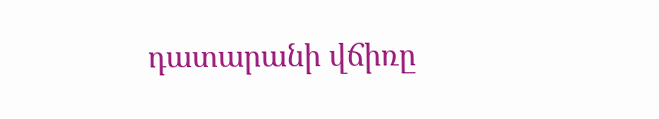դատարանի վճիռը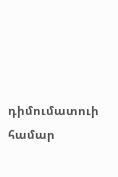դիմումատուի համար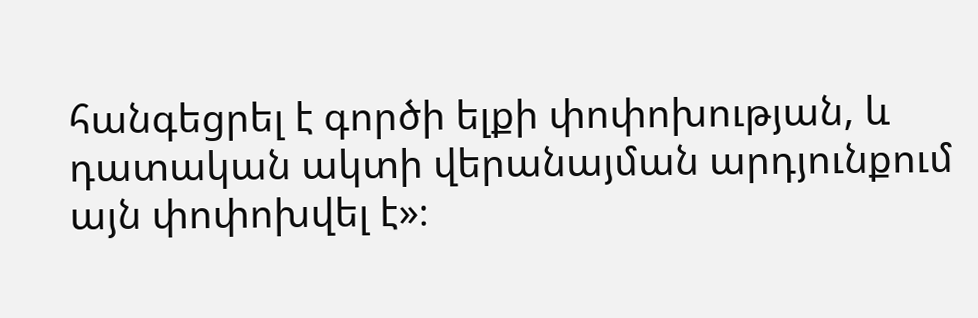հանգեցրել է գործի ելքի փոփոխության, և դատական ակտի վերանայման արդյունքում այն փոփոխվել է»։